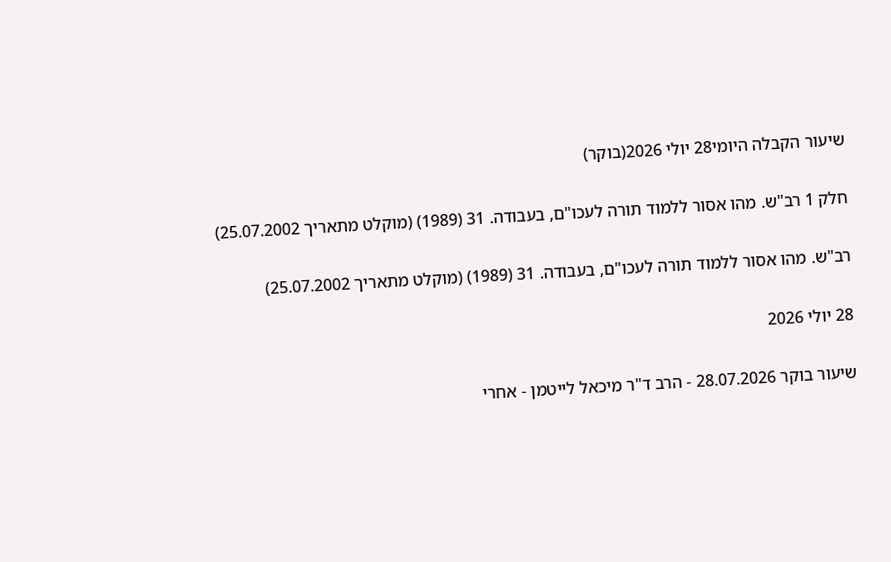שיעור הקבלה היומי28 יולי 2026(בוקר)

חלק 1 רב"ש. מהו אסור ללמוד תורה לעכו"ם, בעבודה. 31 (1989) (מוקלט מתאריך 25.07.2002)

רב"ש. מהו אסור ללמוד תורה לעכו"ם, בעבודה. 31 (1989) (מוקלט מתאריך 25.07.2002)

28 יולי 2026

שיעור בוקר 28.07.2026 - הרב ד"ר מיכאל לייטמן - אחרי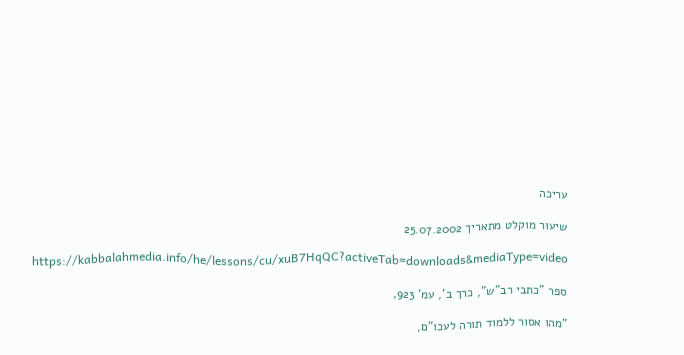עריכה

שיעור מוקלט מתאריך 25.07.2002

https://kabbalahmedia.info/he/lessons/cu/xuB7HqQC?activeTab=downloads&mediaType=video

ספר "כתבי רב"ש", כרך ב', עמ' 923,

"מהו אסור ללמוד תורה לעכו"ם,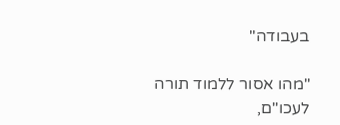בעבודה"

"מהו אסור ללמוד תורה לעכו"ם,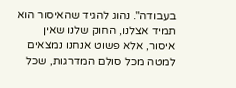בעבודה". נהוג להגיד שהאיסור הוא תמיד אצלנו, החוק שלנו שאין איסור, אלא פשוט אנחנו נמצאים למטה מכל סולם המדרגות, שכל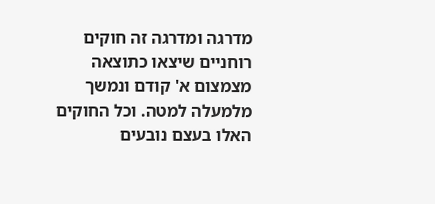מדרגה ומדרגה זה חוקים רוחניים שיצאו כתוצאה מצמצום א' קודם ונמשך מלמעלה למטה. וכל החוקים האלו בעצם נובעים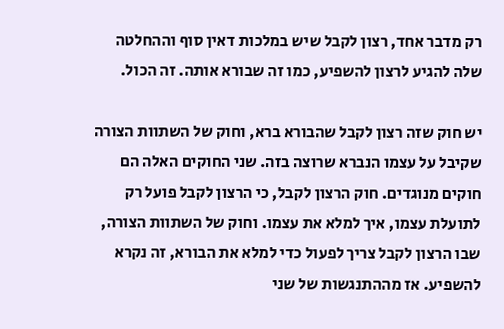רק מדבר אחד, רצון לקבל שיש במלכות דאין סוף וההחלטה שלה להגיע לרצון להשפיע, כמו זה שבורא אותה. זה הכול.

יש חוק שזה רצון לקבל שהבורא ברא, וחוק של השתוות הצורה שקיבל על עצמו הנברא שרוצה בזה. שני החוקים האלה הם חוקים מנוגדים. חוק הרצון לקבל, כי הרצון לקבל פועל רק לתועלת עצמו, איך למלא את עצמו. וחוק של השתוות הצורה, שבו הרצון לקבל צריך לפעול כדי למלא את הבורא, זה נקרא להשפיע. אז מההתנגשות של שני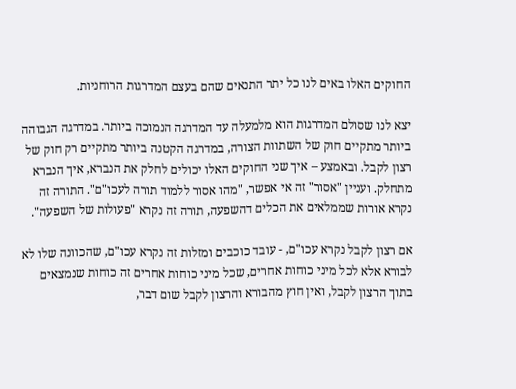החוקים האלו באים לנו כל יתר התנאים שהם בעצם המדרגות הרוחניות.

יצא לנו שסולם המדרגות הוא מלמעלה עד המדרגה הנמוכה ביותר. במדרגה הגבוהה ביותר מתקיים חוק של השתוות הצורה, במדרגה הקטנה ביותר מתקיים רק חוק של רצון לקבל. ובאמצע – איך שני החוקים האלו יכולים לחלק את הנברא, איך הנברא מתחלק. ועניין "אסור" זה אי אפשר, "מהו אסור ללמוד תורה לעכו"ם". התורה זה נקרא אורות שממלאים את הכלים דהשפעה, תורה זה נקרא "פעולות של השפעה".

אם רצון לקבל נקרא עכו"ם, - עובד כוכבים ומזלות זה נקרא עכו"ם, שהכוונה שלו לא לבורא אלא לכל מיני כוחות אחרים, שכל מיני כוחות אחרים זה כוחות שנמצאים בתוך הרצון לקבל, ואין חוץ מהבורא והרצון לקבל שום דבר,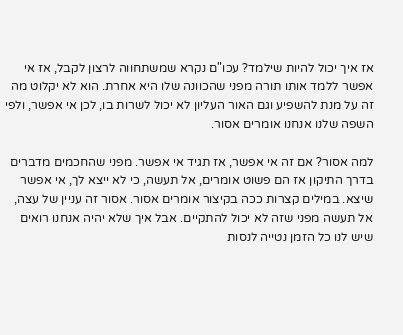אז איך יכול להיות שילמד? עכו"ם נקרא שמשתחווה לרצון לקבל, אז אי אפשר ללמד אותו תורה מפני שהכוונה שלו היא אחרת. הוא לא יקלוט מה זה על מנת להשפיע וגם האור העליון לא יכול לשרות בו, לכן אי אפשר, ולפי השפה שלנו אנחנו אומרים אסור.

למה אסור? אם זה אי אפשר, אז תגיד אי אפשר. מפני שהחכמים מדברים בדרך התיקון אז הם פשוט אומרים, אל תעשה, כי לא ייצא לך, אי אפשר שיצא. במילים קצרות ככה בקיצור אומרים אסור. אסור זה עניין של עצה, אל תעשה מפני שזה לא יכול להתקיים. אבל איך שלא יהיה אנחנו רואים שיש לנו כל הזמן נטייה לנסות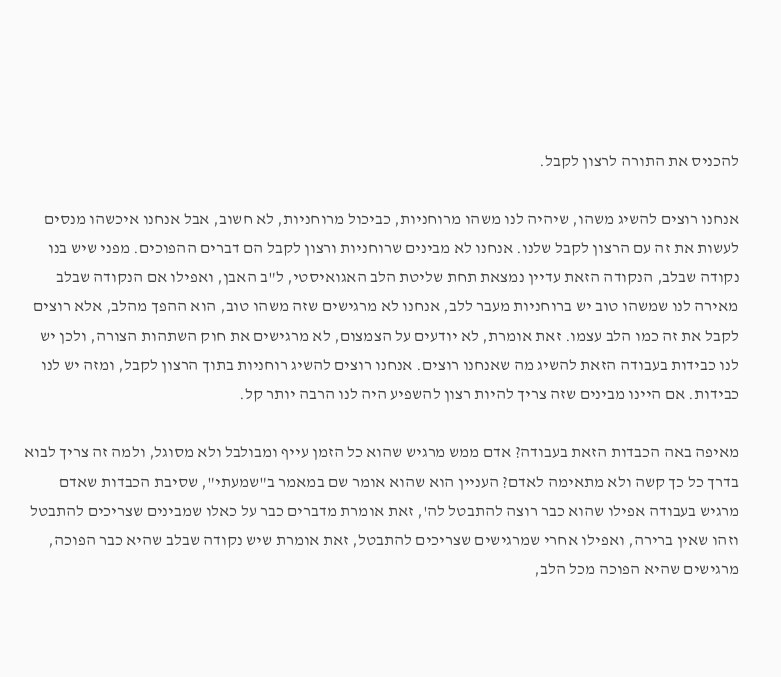להכניס את התורה לרצון לקבל.

אנחנו רוצים להשיג משהו, שיהיה לנו משהו מרוחניות, כביכול מרוחניות, לא חשוב, אבל אנחנו איכשהו מנסים לעשות את זה עם הרצון לקבל שלנו. אנחנו לא מבינים שרוחניות ורצון לקבל הם דברים ההפוכים. מפני שיש בנו נקודה שבלב, הנקודה הזאת עדיין נמצאת תחת שליטת הלב האגואיסטי, ל"ב האבן, ואפילו אם הנקודה שבלב מאירה לנו שמשהו טוב יש ברוחניות מעבר ללב, אנחנו לא מרגישים שזה משהו טוב, הוא ההפך מהלב, אלא רוצים לקבל את זה כמו הלב עצמו. זאת אומרת, לא יודעים על הצמצום, לא מרגישים את חוק השתהות הצורה, ולכן יש לנו כבידות בעבודה הזאת להשיג מה שאנחנו רוצים. אנחנו רוצים להשיג רוחניות בתוך הרצון לקבל, ומזה יש לנו כבידות. אם היינו מבינים שזה צריך להיות רצון להשפיע היה לנו הרבה יותר קל.

מאיפה באה הכבדות הזאת בעבודה? אדם ממש מרגיש שהוא כל הזמן עייף ומבולבל ולא מסוגל, ולמה זה צריך לבוא בדרך כל כך קשה ולא מתאימה לאדם? העניין הוא שהוא אומר שם במאמר ב"שמעתי", שסיבת הכבדות שאדם מרגיש בעבודה אפילו שהוא כבר רוצה להתבטל לה', זאת אומרת מדברים כבר על כאלו שמבינים שצריכים להתבטל וזהו שאין ברירה, ואפילו אחרי שמרגישים שצריכים להתבטל, זאת אומרת שיש נקודה שבלב שהיא כבר הפוכה, מרגישים שהיא הפוכה מכל הלב,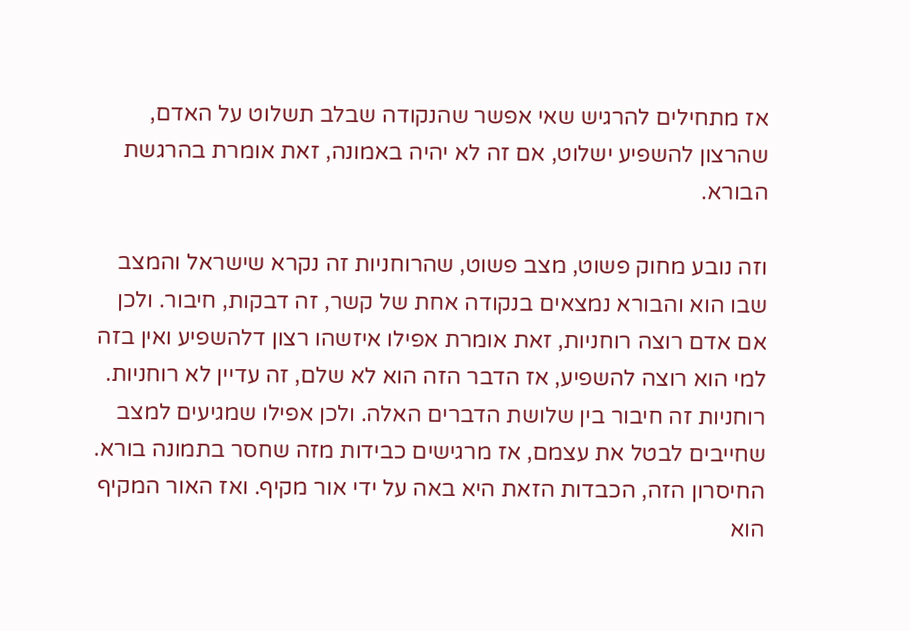אז מתחילים להרגיש שאי אפשר שהנקודה שבלב תשלוט על האדם, שהרצון להשפיע ישלוט, אם זה לא יהיה באמונה, זאת אומרת בהרגשת הבורא.

וזה נובע מחוק פשוט, מצב פשוט, שהרוחניות זה נקרא שישראל והמצב שבו הוא והבורא נמצאים בנקודה אחת של קשר, זה דבקות, חיבור. ולכן אם אדם רוצה רוחניות, זאת אומרת אפילו איזשהו רצון דלהשפיע ואין בזה למי הוא רוצה להשפיע, אז הדבר הזה הוא לא שלם, זה עדיין לא רוחניות. רוחניות זה חיבור בין שלושת הדברים האלה. ולכן אפילו שמגיעים למצב שחייבים לבטל את עצמם, אז מרגישים כבידות מזה שחסר בתמונה בורא. החיסרון הזה, הכבדות הזאת היא באה על ידי אור מקיף. ואז האור המקיף הוא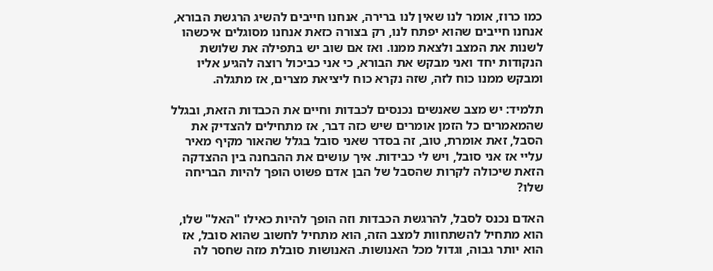כמו כרוז, אומר לנו שאין לנו ברירה, אנחנו חייבים להשיג הרגשת הבורא, אנחנו חייבים שהוא יפתח לנו, רק בצורה כזאת אנחנו מסוגלים איכשהו לשנות את המצב ולצאת ממנו. ואז אם שוב יש בתפילה את שלושת הנקודות יחד ואני מבקש את הבורא, כי אני כביכול רוצה להגיע אליו ומבקש ממנו כוח לזה, שזה נקרא כוח ליציאת מצרים, אז מתגלה.

תלמיד: יש מצב שאנשים נכנסים לכבדות וחיים את הכבדות הזאת, ובגלל שהמאמרים כל הזמן אומרים שיש כזה דבר, אז מתחילים להצדיק את הסבל, זאת אומרת, טוב, זה בסדר שאני סובל בגלל שהאור מקיף מאיר עליי אז אני סובל, ויש לי כבידות. איך עושים את ההבחנה בין ההצדקה הזאת שיכולה לקרות שהסבל של הבן אדם פשוט הופך להיות הבריחה שלו?

האדם נכנס לסבל, להרגשת הכבדות וזה הופך להיות כאילו "האל" שלו, הוא מתחיל להשתחוות למצב הזה, הוא מתחיל לחשוב שהוא סובל, אז הוא יותר גבוה, וגדול מכל האנושות. האנושות סובלת מזה שחסר לה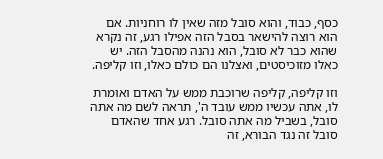כסף, כבוד, והוא סובל מזה שאין לו רוחניות. אם הוא רוצה להישאר בסבל הזה אפילו רגע, זה נקרא שהוא כבר לא סובל, הוא נהנה מהסבל הזה. יש כאלו מזוכיסטים, ואצלנו הם כולם כאלו, וזו קליפה.

וזו קליפה, קליפה שרוכבת ממש על האדם ואומרת לו, אתה עכשיו ממש עובד ה', תראה לשם מה אתה סובל, בשביל מה אתה סובל. רגע אחד שהאדם סובל זה נגד הבורא, זה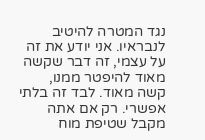נגד המטרה להיטיב לנבראיו. אני יודע את זה על עצמי, זה דבר שקשה מאוד להיפטר ממנו, קשה מאוד. לבד זה בלתי אפשרי. רק אם אתה מקבל שטיפת מוח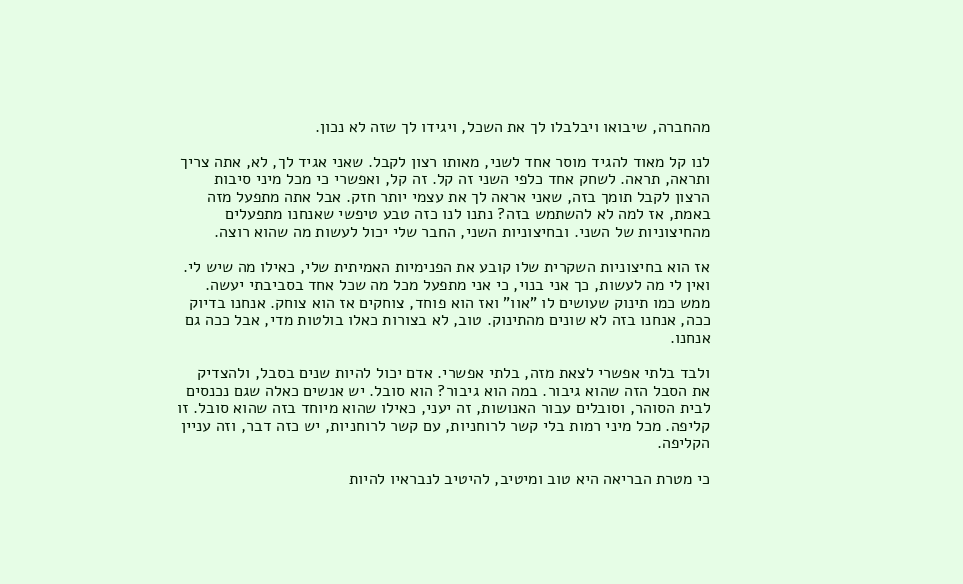מהחברה, שיבואו ויבלבלו לך את השכל, ויגידו לך שזה לא נכון.

לנו קל מאוד להגיד מוסר אחד לשני, מאותו רצון לקבל. שאני אגיד לך, לא, אתה צריך ותראה, תראה. לשחק אחד כלפי השני זה קל. זה קל, ואפשרי כי מכל מיני סיבות הרצון לקבל תומך בזה, שאני אראה לך את עצמי יותר חזק. אבל אתה מתפעל מזה באמת, אז למה לא להשתמש בזה? נתנו לנו כזה טבע טיפשי שאנחנו מתפעלים מהחיצוניות של השני. ובחיצוניות השני, החבר שלי יכול לעשות מה שהוא רוצה.

אז הוא בחיצוניות השקרית שלו קובע את הפנימיות האמיתית שלי, כאילו מה שיש לי. ואין לי מה לעשות, כך אני בנוי, כי אני מתפעל מכל מה שכל אחד בסביבתי יעשה. ממש כמו תינוק שעושים לו "אוו" ואז הוא פוחד, צוחקים אז הוא צוחק. אנחנו בדיוק ככה, אנחנו בזה לא שונים מהתינוק. טוב, לא בצורות כאלו בולטות מדי, אבל ככה גם אנחנו.

ולבד בלתי אפשרי לצאת מזה, בלתי אפשרי. אדם יכול להיות שנים בסבל, ולהצדיק את הסבל הזה שהוא גיבור. במה הוא גיבור? הוא סובל. יש אנשים כאלה שגם נכנסים לבית הסוהר, וסובלים עבור האנושות, זה יעני, כאילו שהוא מיוחד בזה שהוא סובל. זו קליפה. מכל מיני רמות בלי קשר לרוחניות, עם קשר לרוחניות, יש כזה דבר, וזה עניין הקליפה.

כי מטרת הבריאה היא טוב ומיטיב, להיטיב לנבראיו להיות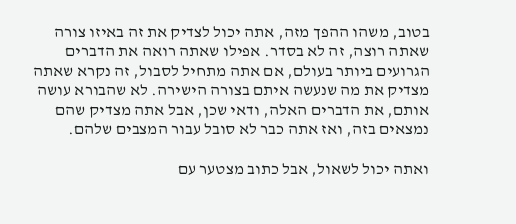בטוב, משהו ההפך מזה, אתה יכול לצדיק את זה באיזו צורה שאתה רוצה, זה לא בסדר. אפילו שאתה רואה את הדברים הגרועים ביותר בעולם, אם אתה מתחיל לסבול, זה נקרא שאתה מצדיק את מה שנעשה איתם בצורה הישירה. לא שהבורא עושה אותם, את הדברים האלה, ודאי שכן, אבל אתה מצדיק שהם נמצאים בזה, ואז אתה כבר לא סובל עבור המצבים שלהם.

ואתה יכול לשאול, אבל כתוב מצטער עם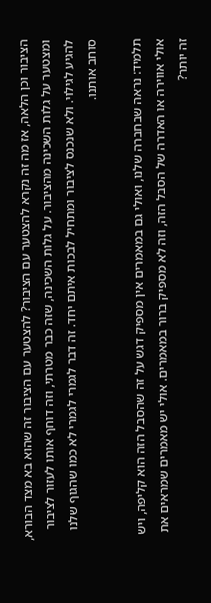הציבור וכן הלאה, אז מה זה נקרא להצטער עם הציבור? להצטער עם הציבור זה שהוא בא מצד הבורא, ומצטער על גלות השכינה מהציבור. על גלות השכינה, שזה כבר מטרתי, וזה דוחף אותו לעזור לציבור להגיע לגילוי. ולא שנכנס לציבור ומתחיל לבכות איתם יחד. זה דבר לגמרי לגמרי לא כמו שהגוף שלנו סוחב אותנו.

תלמיד: נראה שבחברה שלנו, ואולי גם במאמרים אין מספיק דגש על זה שהסבל הזה הוא קליפה, ויש אולי אווירה או האדרה של הסבל הזה, וזה לא מספיק ברור במאמרים. אולי יש מאמרים שמראים את זה יותר?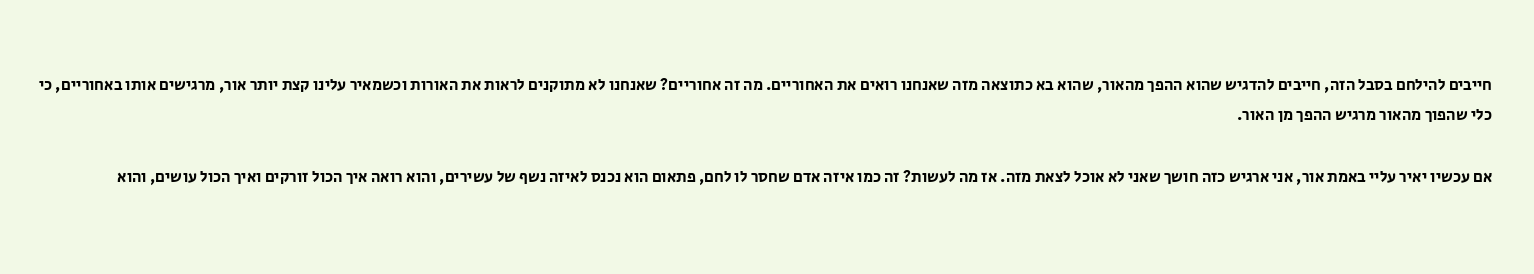חייבים להילחם בסבל הזה, חייבים להדגיש שהוא ההפך מהאור, שהוא בא כתוצאה מזה שאנחנו רואים את האחוריים. מה זה אחוריים? שאנחנו לא מתוקנים לראות את האורות וכשמאיר עלינו קצת יותר אור, מרגישים אותו באחוריים, כי כלי שהפוך מהאור מרגיש ההפך מן האור.

אם עכשיו יאיר עליי באמת אור, אני ארגיש כזה חושך שאני לא אוכל לצאת מזה. אז מה לעשות? זה כמו איזה אדם שחסר לו לחם, פתאום הוא נכנס לאיזה נשף של עשירים, והוא רואה איך הכול זורקים ואיך הכול עושים, והוא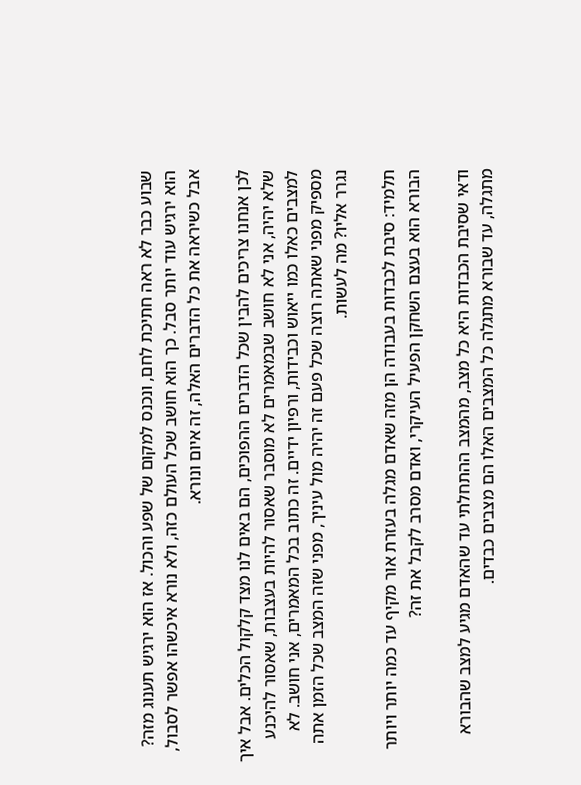שבוע כבר לא ראה חתיכת לחם, ונכנס למקום של שפע והכול. אז הוא ירגיש תענוג מזה? הוא ירגיש עוד יותר סבל. כך הוא חושב שכל העולם כזה, ולא נורא איכשהו אפשר לסבול, אבל כשיראה את כל הדברים האלה, זה איום ונורא.

לכן אנחנו צריכים להבין שכל הדברים ההפוכים, הם באים לנו מצד קלקול הכלים. אבל איך שלא יהיה, אני לא חושב שבמאמרים לא מוסבר שאסור להיות בעצבות, שאסור להיכנע למצבים כאלו כמו ייאוש וכבידות, ורפיון ידיים. זה כתוב בכל המאמרים, אני חושב. לא מספיק מפני שאתה רוצה שכל פעם זה יהיה מול עיניך, מפני שזה המצב שכל הזמן אתה נגרר אליו? מה לעשות.

תלמיד: סיבת לכבדות בעבודה הן מזה שאדם מגלה בעזרת אור מקיף עד כמה יותר ויותר הבורא הוא בעצם השחקן הפעיל העיקרי, ואדם מסרב לקבל את זה?

ודאי שסיבת הכבדות היא כל מצב, מהמצב ההתחלתי עד שהאדם מגיע למצב שהבורא מתגלה, עד שבורא מתגלה כל המצבים האלו הם מצבים כבדים.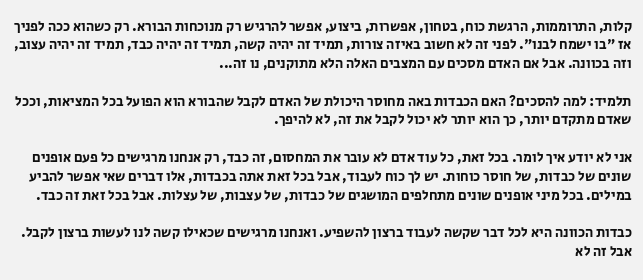קלות, התרוממות, הרגשת כוח, בטחון, אפשרות, ביצוע, אפשר להרגיש רק מנוכחות הבורא. רק כשהוא ככה לפניך אז "בו ישמח לבנו". לפני זה לא חשוב באיזה צורות, תמיד זה יהיה קשה, תמיד זה יהיה כבד, תמיד זה יהיה עצוב, וזה בכוונה. אבל אם האדם מסכים עם המצבים האלה הלא מתוקנים, נו זה...

תלמיד: למה להסכים? האם הכבדות באה מחוסר היכולת של האדם לקבל שהבורא הוא הפועל בכל המציאות, וככל שאדם מתקדם יותר, כך הוא יותר לא יכול לקבל את זה, לא להיפך.

אני לא יודע איך לומר. בכל זאת, כל עוד אדם לא עובר את המחסום, זה כבד, רק אנחנו מרגישים כל פעם אופנים שונים של כבדות, של חוסר כוחות. יש לך כוח לעבוד, אבל בכל זאת אתה בכבדות, אלו דברים שאי אפשר להביע במילים. בכל מיני אופנים שונים מתחלפים המושגים של כבדות, של עצבות, של עצלות. אבל בכל זאת זה כבד.

כבדות הכוונה היא לכל דבר שקשה לעבוד ברצון להשפיע. ואנחנו מרגישים שכאילו קשה לנו לעשות ברצון לקבל. אבל זה לא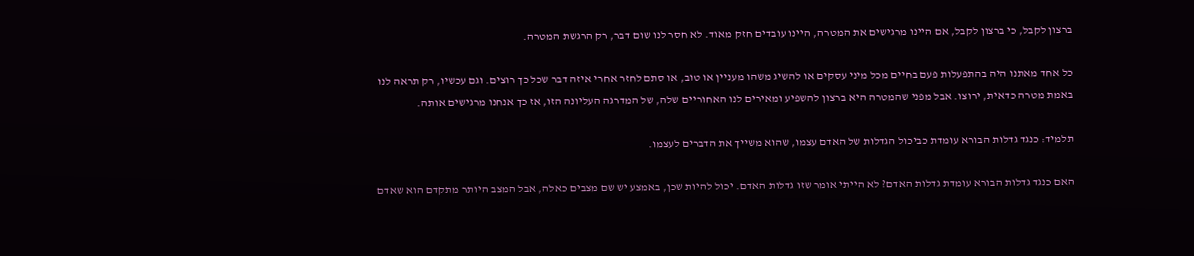ברצון לקבל, כי ברצון לקבל, אם היינו מרגישים את המטרה, היינו עובדים חזק מאוד. לא חסר לנו שום דבר, רק הרגשת המטרה.

כל אחד מאתנו היה בהתפעלות פעם בחיים מכל מיני עסקים או להשיג משהו מעניין או טוב, או סתם לחזר אחרי איזה דבר שכל כך רוצים. וגם עכשיו, רק תראה לנו באמת מטרה כדאית, ירוצו. אבל מפני שהמטרה היא ברצון להשפיע ומאירים לנו האחוריים שלה, של המדרגה העליונה הזו, אז כך אנחנו מרגישים אותה.

תלמיד: כנגד גדלות הבורא עומדת כביכול הגדלות של האדם עצמו, שהוא משייך את הדברים לעצמו.

האם כנגד גדלות הבורא עומדת גדלות האדם? לא הייתי אומר שזו גדלות האדם. יכול להיות שכן, באמצע יש שם מצבים כאלה, אבל המצב היותר מתקדם הוא שאדם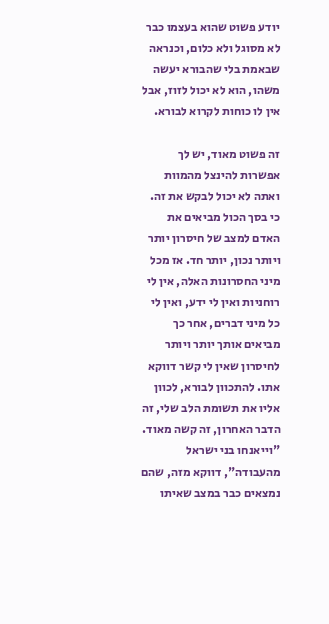יודע פשוט שהוא בעצמו כבר לא מסוגל ולא כלום, וכנראה שבאמת בלי שהבורא יעשה משהו, הוא לא יכול לזוז, אבל אין לו כוחות לקרוא לבורא.

זה פשוט מאוד, יש לך אפשרות להינצל מהמוות ואתה לא יכול לבקש את זה. כי בסך הכול מביאים את האדם למצב של חיסרון יותר ויותר נכון, יותר חד. אז מכל מיני החסרונות האלה, אין לי רוחניות ואין לי ידע, ואין לי כל מיני דברים, אחר כך מביאים אותך יותר ויותר לחיסרון שאין לי קשר דווקא אתו. להתכוון לבורא, לכוון אליו את תשומת הלב שלי, זה הדבר האחרון, זה קשה מאוד. "וייאנחו בני ישראל מהעבודה", דווקא מזה, שהם נמצאים כבר במצב שאיתו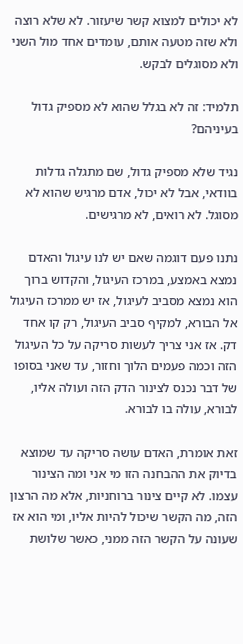לא יכולים למצוא קשר שיעזור. לא שלא רוצה ולא שזה מטעה אותם, עומדים אחד מול השני ולא מסוגלים לבקש.

תלמיד: זה לא בגלל שהוא לא מספיק גדול בעיניהם?

נגיד שלא מספיק גדול, שם מתגלה גדלות בוודאי, אבל לא יכול, אדם מרגיש שהוא לא מסוגל. לא רואים, לא מרגישים.

נתנו פעם דוגמה שאם יש לנו עיגול והאדם נמצא באמצע, במרכז העיגול, והקדוש ברוך הוא נמצא מסביב לעיגול, אז יש ממרכז העיגול אל הבורא, למקיף סביב העיגול, רק קו אחד דק. אז אני צריך לעשות סריקה על כל העיגול הזה וכמה פעמים הלוך וחזור, עד שאני בסופו של דבר נכנס לצינור הדק הזה ועולה אליו, לבורא, עולה בו לבורא.

זאת אומרת, האדם עושה סריקה עד שמוצא בדיוק את ההבחנה הזו מי אני ומה הצינור עצמו. לא קיים צינור ברוחניות, אלא מה הרצון הזה, מה הקשר שיכול להיות אליו, ומי הוא אז שעונה על הקשר הזה ממני, כאשר שלושת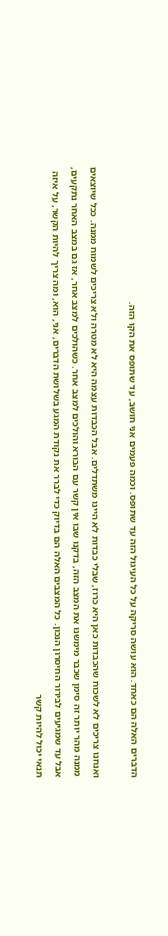הדברים האלה הם כאחד. הוא עושה סריקה על כל העיגול הזה עד שתופס. וכמה פעמים אני חושב, עד שתופס את הקו הזה.

ואנחנו צריכים לא לשכוח שהכבדות כאן היא כרוז, שבלי כבדות לא היינו משתדלים. אבל הכבדות עצמה היא לא מטרה ולא צריכים לשמוח ממנה. ככל שיוצאים ממנה מהר יותר זה סימן שכבר מימשנו את המצב הזה, בדקנו שבו אין קשר עם הבורא והולכים למצב אחר. כשהולכים למצב אחר, אז גם במצב האחר נתקעים, אבל עד שמגיעים לבירור החיסרון הנכון. כל המצבים האלה הם בדיוק כדי לברר את נקודת המגע בשלושת הדברים, אני, הוא, ומה צריך להיות הקשר, על איזה תנאי יכול להיות קשר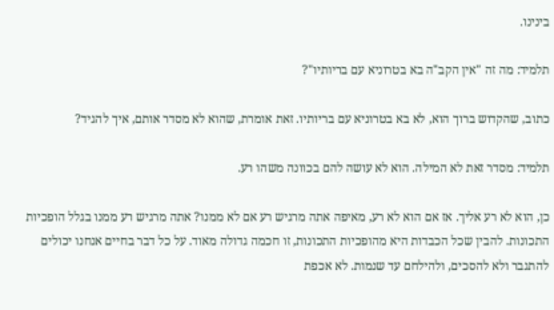בינינו.

תלמיד: מה זה "אין הקב"ה בא בטרוניא עם בריותיו"?

כתוב, שהקדוש ברוך הוא, לא בא בטרוניא עם בריותיו. זאת אומרת, שהוא לא מסדר אותם, איך להגיד?

תלמיד: מסדר זאת לא המילה. הוא לא עושה להם בכוונה משהו רע.

כן, הוא לא רע אליך. אז אם הוא לא רע, מאיפה אתה מרגיש רע אם לא ממנו? אתה מרגיש רע ממנו בגלל הופכיות התכונות. להבין שכל הכבדות היא מהופכיות התכונות, זו חכמה גדולה מאוד. על כל דבר בחיים אנחנו יכולים להתגבר ולא להסכים, ולהילחם עד שנמות. לא אכפת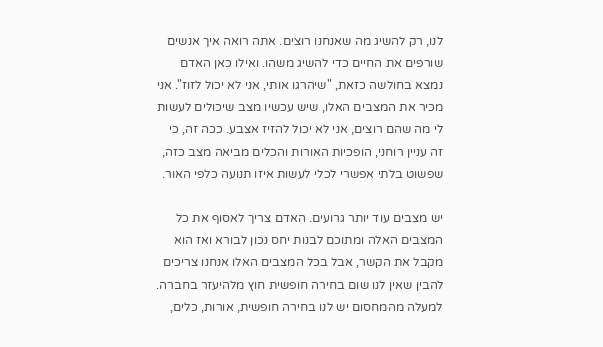לנו, רק להשיג מה שאנחנו רוצים. אתה רואה איך אנשים שורפים את החיים כדי להשיג משהו. ואילו כאן האדם נמצא בחולשה כזאת, "שיהרגו אותי, אני לא יכול לזוז". אני מכיר את המצבים האלו, שיש עכשיו מצב שיכולים לעשות לי מה שהם רוצים, אני לא יכול להזיז אצבע. ככה זה, כי זה עניין רוחני, הופכיות האורות והכלים מביאה מצב כזה, שפשוט בלתי אפשרי לכלי לעשות איזו תנועה כלפי האור.

יש מצבים עוד יותר גרועים. האדם צריך לאסוף את כל המצבים האלה ומתוכם לבנות יחס נכון לבורא ואז הוא מקבל את הקשר, אבל בכל המצבים האלו אנחנו צריכים להבין שאין לנו שום בחירה חופשית חוץ מלהיעזר בחברה. למעלה מהמחסום יש לנו בחירה חופשית, אורות, כלים,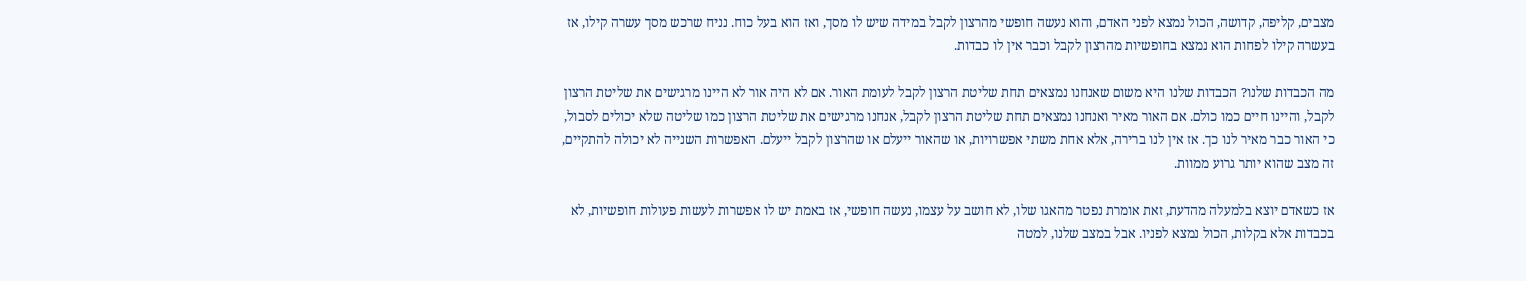מצבים, קליפה, קדושה, הכול נמצא לפני האדם, והוא נעשה חופשי מהרצון לקבל במידה שיש לו מסך, ואז הוא בעל כוח. נניח שרכש מסך עשרה קילו, אז בעשרה קילו לפחות הוא נמצא בחופשיות מהרצון לקבל וכבר אין לו כבדות.

מה הכבדות שלנו? הכבדות שלנו היא משום שאנחנו נמצאים תחת שליטת הרצון לקבל לעומת האור. אם לא היה אור לא היינו מרגישים את שליטת הרצון לקבל, והיינו חיים כמו כולם. אם האור מאיר ואנחנו נמצאים תחת שליטת הרצון לקבל, אנחנו מרגישים את שליטת הרצון כמו שליטה שלא יכולים לסבול, כי האור כבר מאיר לנו כך. אז אין לנו ברירה, אלא אחת משתי אפשרויות, או שהאור ייעלם או שהרצון לקבל ייעלם. האפשרות השנייה לא יכולה להתקיים, זה מצב שהוא יותר גרוע ממוות.

אז כשאדם יוצא בלמעלה מהדעת, זאת אומרת נפטר מהאגו שלו, לא חושב על עצמו, נעשה חופשי, אז באמת יש לו אפשרות לעשות פעולות חופשיות, לא בכבדות אלא בקלות, הכול נמצא לפניו. אבל במצב שלנו, למטה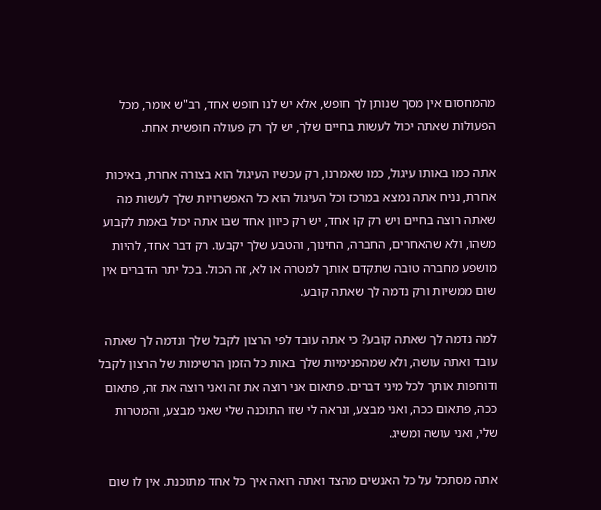מהמחסום אין מסך שנותן לך חופש, אלא יש לנו חופש אחד, רב"ש אומר, מכל הפעולות שאתה יכול לעשות בחיים שלך, יש לך רק פעולה חופשית אחת.

אתה כמו באותו עיגול, כמו שאמרנו, רק עכשיו העיגול הוא בצורה אחרת, באיכות אחרת, נניח אתה נמצא במרכז וכל העיגול הוא כל האפשרויות שלך לעשות מה שאתה רוצה בחיים ויש רק קו אחד, יש רק כיוון אחד שבו אתה יכול באמת לקבוע משהו, ולא שהאחרים, החברה, החינוך, והטבע שלך יקבעו. רק דבר אחד, להיות מושפע מחברה טובה שתקדם אותך למטרה או לא, זה הכול. בכל יתר הדברים אין שום ממשיות ורק נדמה לך שאתה קובע.

למה נדמה לך שאתה קובע? כי אתה עובד לפי הרצון לקבל שלך ונדמה לך שאתה עובד ואתה עושה, ולא שמהפנימיות שלך באות כל הזמן הרשימות של הרצון לקבל ודוחפות אותך לכל מיני דברים. פתאום אני רוצה את זה ואני רוצה את זה, פתאום ככה, פתאום ככה, ואני מבצע, ונראה לי שזו התוכנה שלי שאני מבצע, והמטרות שלי, ואני עושה ומשיג.

אתה מסתכל על כל האנשים מהצד ואתה רואה איך כל אחד מתוכנת. אין לו שום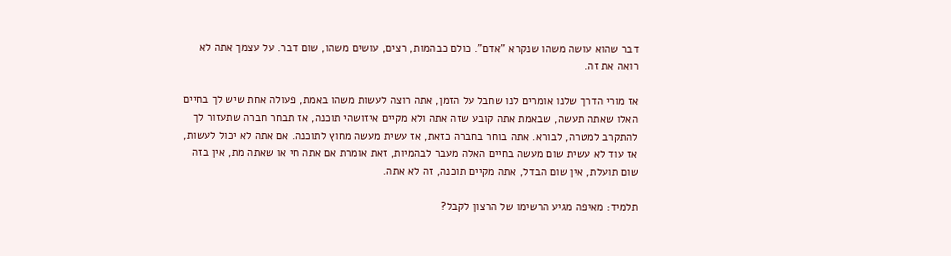דבר שהוא עושה משהו שנקרא "אדם". כולם כבהמות, רצים, עושים משהו, שום דבר. על עצמך אתה לא רואה את זה.

אז מורי הדרך שלנו אומרים לנו שחבל על הזמן, אתה רוצה לעשות משהו באמת, פעולה אחת שיש לך בחיים האלו שאתה תעשה, שבאמת אתה קובע שזה אתה ולא מקיים איזושהי תוכנה, אז תבחר חברה שתעזור לך להתקרב למטרה, לבורא. אתה בוחר בחברה כזאת, אז עשית מעשה מחוץ לתוכנה. אם אתה לא יכול לעשות, אז עוד לא עשית שום מעשה בחיים האלה מעבר לבהמיות, זאת אומרת אם אתה חי או שאתה מת, אין בזה שום תועלת, אין שום הבדל, אתה מקיים תוכנה, זה לא אתה.

תלמיד: מאיפה מגיע הרשימו של הרצון לקבל?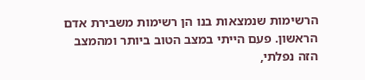הרשימות שנמצאות בנו הן רשימות משבירת אדם הראשון. פעם הייתי במצב הטוב ביותר ומהמצב הזה נפלתי,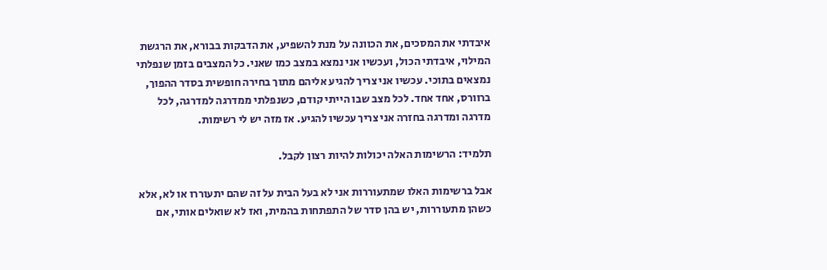איבדתי את המסכים, את הכוונה על מנת להשפיע, את הדבקות בבורא, את הרגשת המילוי, איבדתי הכול, ועכשיו אני נמצא במצב כמו שאני. כל המצבים בזמן שנפלתי נמצאים בתוכי. עכשיו אני צריך להגיע אליהם מתוך בחירה חופשית בסדר ההפוך, ברוורס, אחד אחד. לכל מצב שבו הייתי קודם, כשנפלתי ממדרגה למדרגה, לכל מדרגה ומדרגה בחזרה אני צריך עכשיו להגיע. אז מזה יש לי רשימות.

תלמיד: הרשימות האלה יכולות להיות רצון לקבל.

אבל ברשימות האלו שמתעוררות אני לא בעל הבית על זה שהם יתעוררו או לא, אלא כשהן מתעוררות, יש בהן סדר של התפתחות בהמית, ואז לא שואלים אותי, אם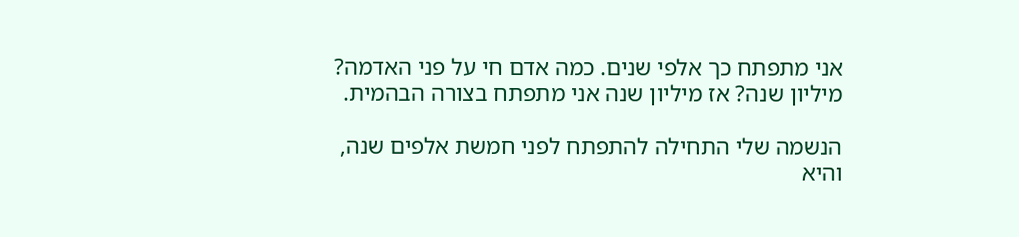אני מתפתח כך אלפי שנים. כמה אדם חי על פני האדמה? מיליון שנה? אז מיליון שנה אני מתפתח בצורה הבהמית.

הנשמה שלי התחילה להתפתח לפני חמשת אלפים שנה, והיא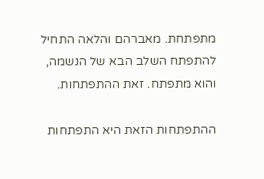מתפתחת. מאברהם והלאה התחיל להתפתח השלב הבא של הנשמה, והוא מתפתח. זאת ההתפתחות.

ההתפתחות הזאת היא התפתחות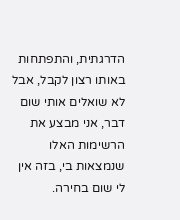הדרגתית, והתפתחות באותו רצון לקבל, אבל לא שואלים אותי שום דבר, אני מבצע את הרשימות האלו שנמצאות בי, בזה אין לי שום בחירה.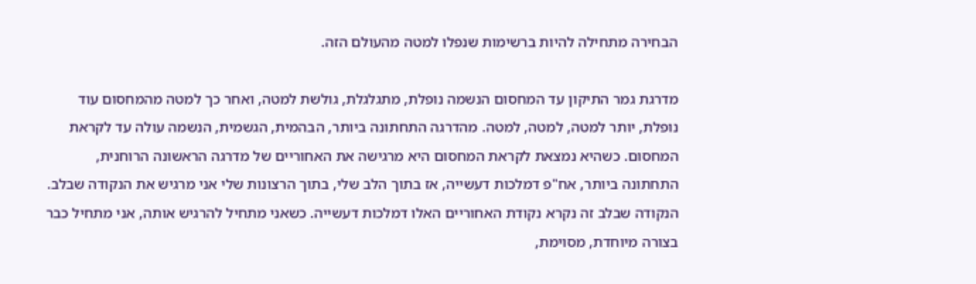הבחירה מתחילה להיות ברשימות שנפלו למטה מהעולם הזה.

מדרגת גמר התיקון עד המחסום הנשמה נופלת, מתגלגלת, גולשת למטה, ואחר כך למטה מהמחסום עוד נופלת, יותר למטה, למטה, למטה. מהדרגה התחתונה ביותר, הבהמית, הגשמית, הנשמה עולה עד לקראת המחסום. כשהיא נמצאת לקראת המחסום היא מרגישה את האחוריים של מדרגה הראשונה הרוחנית, התחתונה ביותר, אח"פ דמלכות דעשייה, אז בתוך הלב שלי, בתוך הרצונות שלי אני מרגיש את הנקודה שבלב. הנקודה שבלב זה נקרא נקודת האחוריים האלו דמלכות דעשייה. כשאני מתחיל להרגיש אותה, אני מתחיל כבר בצורה מיוחדת, מסוימת,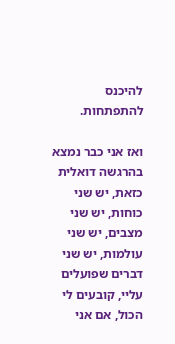להיכנס להתפתחות.

ואז אני כבר נמצא בהרגשה דואלית כזאת, יש שני כוחות, יש שני מצבים, יש שני עולמות, יש שני דברים שפועלים עליי, קובעים לי הכול, אם אני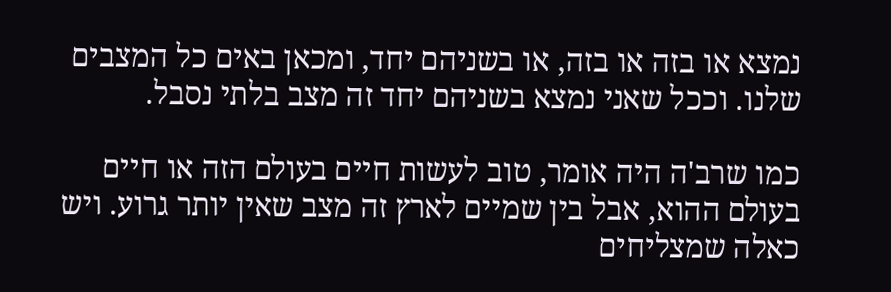נמצא או בזה או בזה, או בשניהם יחד, ומכאן באים כל המצבים שלנו. וככל שאני נמצא בשניהם יחד זה מצב בלתי נסבל.

כמו שרב'ה היה אומר, טוב לעשות חיים בעולם הזה או חיים בעולם ההוא, אבל בין שמיים לארץ זה מצב שאין יותר גרוע. ויש כאלה שמצליחים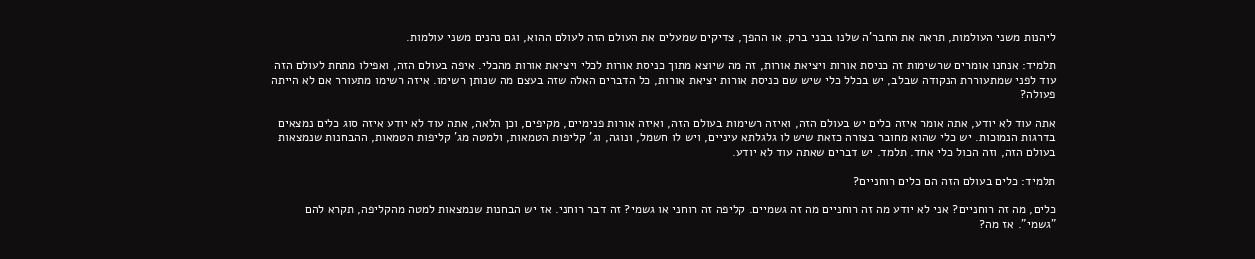ליהנות משני העולמות, תראה את החבר'ה שלנו בבני ברק. או ההפך, צדיקים שמעלים את העולם הזה לעולם ההוא, וגם נהנים משני עולמות.

תלמיד: אנחנו אומרים שרשימות זה כניסת אורות ויציאת אורות, זה מה שיוצא מתוך כניסת אורות לכלי ויציאת אורות מהכלי. איפה בעולם הזה, ואפילו מתחת לעולם הזה עוד לפני שמתעוררת הנקודה שבלב, יש בכלל כלי שיש שם כניסת אורות יציאת אורות, כל הדברים האלה שזה בעצם מה שנותן רשימו. איזה רשימו מתעורר אם לא הייתה פעולה?

אתה עוד לא יודע, אתה אומר איזה כלים יש בעולם הזה, ואיזה רשימות בעולם הזה, ואיזה אורות פנימיים, מקיפים, וכן הלאה, אתה עוד לא יודע איזה סוג כלים נמצאים בדרגות הנמוכות. יש כלי שהוא מחובר בצורה כזאת שיש לו גלגלתא עיניים, ויש לו חשמל, ונוגה, וג' קליפות הטמאות, ולמטה מג' קליפות הטמאות, ההבחנות שנמצאות בעולם הזה, וזה הכול כלי אחד. תלמד. יש דברים שאתה עוד לא יודע.

תלמיד: כלים בעולם הזה הם כלים רוחניים?

כלים, מה זה רוחניים? אני לא יודע מה זה רוחניים מה זה גשמיים. קליפה זה רוחני או גשמי? זה דבר רוחני. אז יש הבחנות שנמצאות למטה מהקליפה, תקרא להם "גשמי". אז מה?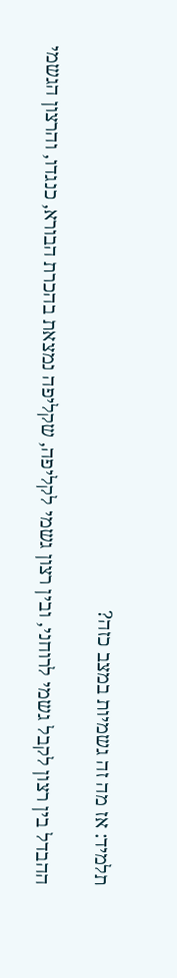תלמיד: אז מה זה גשמיות במצב כזה?

ההבדל בין רצון לקבל גשמי לרוחני, ובין רצון גשמי לקליפה, שקליפה נמצאת בהכרת הבורא, כנגדו, והרצון הגשמי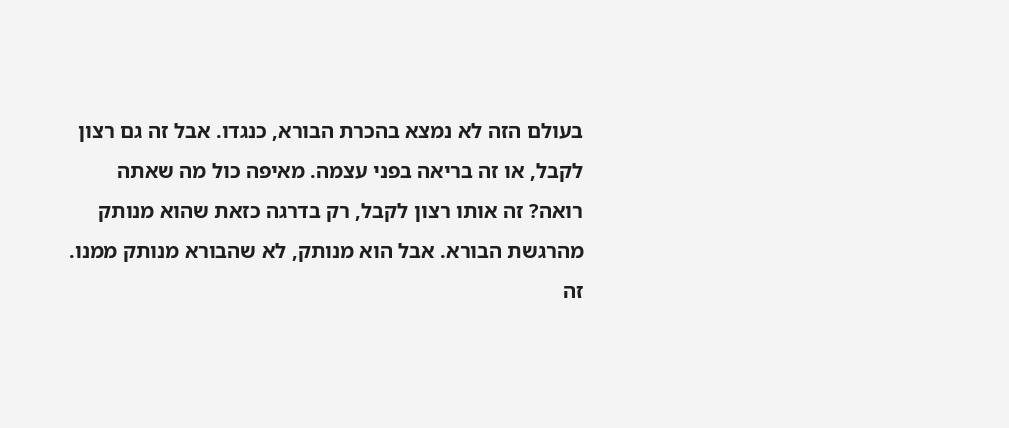בעולם הזה לא נמצא בהכרת הבורא, כנגדו. אבל זה גם רצון לקבל, או זה בריאה בפני עצמה. מאיפה כול מה שאתה רואה? זה אותו רצון לקבל, רק בדרגה כזאת שהוא מנותק מהרגשת הבורא. אבל הוא מנותק, לא שהבורא מנותק ממנו. זה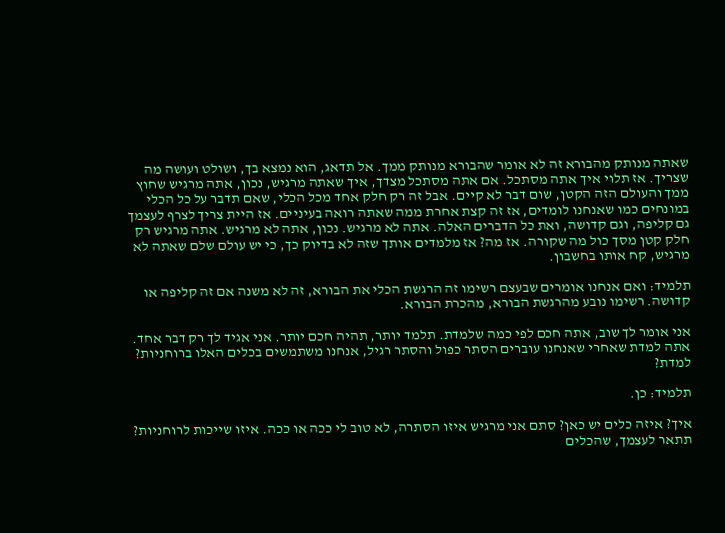שאתה מנותק מהבורא זה לא אומר שהבורא מנותק ממך. אל תדאג, הוא נמצא בך, ושולט ועושה מה שצריך. אז תלוי איך אתה מסתכל. אם אתה מסתכל מצדך, איך שאתה מרגיש, נכון, אתה מרגיש שחוץ ממך והעולם הזה הקטן, שום דבר לא קיים. אבל זה רק חלק אחד מכל הכלי, שאם תדבר על כל הכלי במונחים כמו שאנחנו לומדים, אז זה קצת אחרת ממה שאתה רואה בעיניים. אז היית צריך לצרף לעצמך גם קליפה, וגם קדושה, ואת כל הדברים האלה. אתה לא מרגיש. נכון, אתה לא מרגיש. אתה מרגיש רק חלק קטן מסך כול מה שקורה. אז מה? אז מלמדים אותך שזה לא בדיוק כך, כי יש עולם שלם שאתה לא מרגיש, קח אותו בחשבון.

תלמיד: ואם אנחנו אומרים שבעצם רשימו זה הרגשת הכלי את הבורא, זה לא משנה אם זה קליפה או קדושה. רשימו נובע מהרגשת הבורא, מהכרת הבורא.

אני אומר לך שוב, אתה חכם לפי כמה שלמדת. תלמד יותר, תהיה חכם יותר. אני אגיד לך רק דבר אחד. אתה למדת שאחרי שאנחנו עוברים הסתר כפול והסתר רגיל, אנחנו משתמשים בכלים האלו ברוחניות? למדת?

תלמיד: כן.

איך? איזה כלים יש כאן? סתם אני מרגיש איזו הסתרה, לא טוב לי ככה או ככה. איזו שייכות לרוחניות? תתאר לעצמך, שהכלים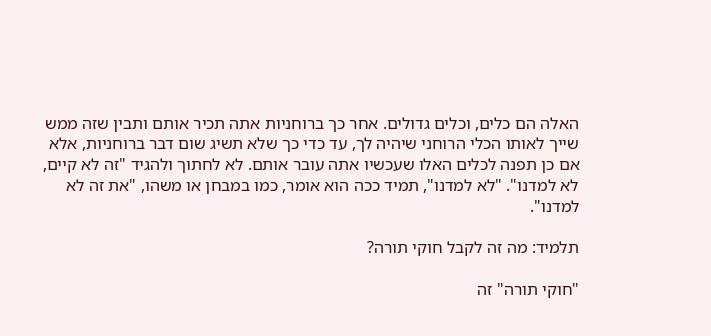האלה הם כלים, וכלים גדולים. אחר כך ברוחניות אתה תכיר אותם ותבין שזה ממש שייך לאותו הכלי הרוחני שיהיה לך, עד כדי כך שלא תשיג שום דבר ברוחניות, אלא אם כן תפנה לכלים האלו שעכשיו אתה עובר אותם. לא לחתוך ולהגיד "זה לא קיים, לא למדנו". "לא למדנו", תמיד ככה הוא אומר, כמו במבחן או משהו, "את זה לא למדנו".

תלמיד: מה זה לקבל חוקי תורה?

"חוקי תורה" זה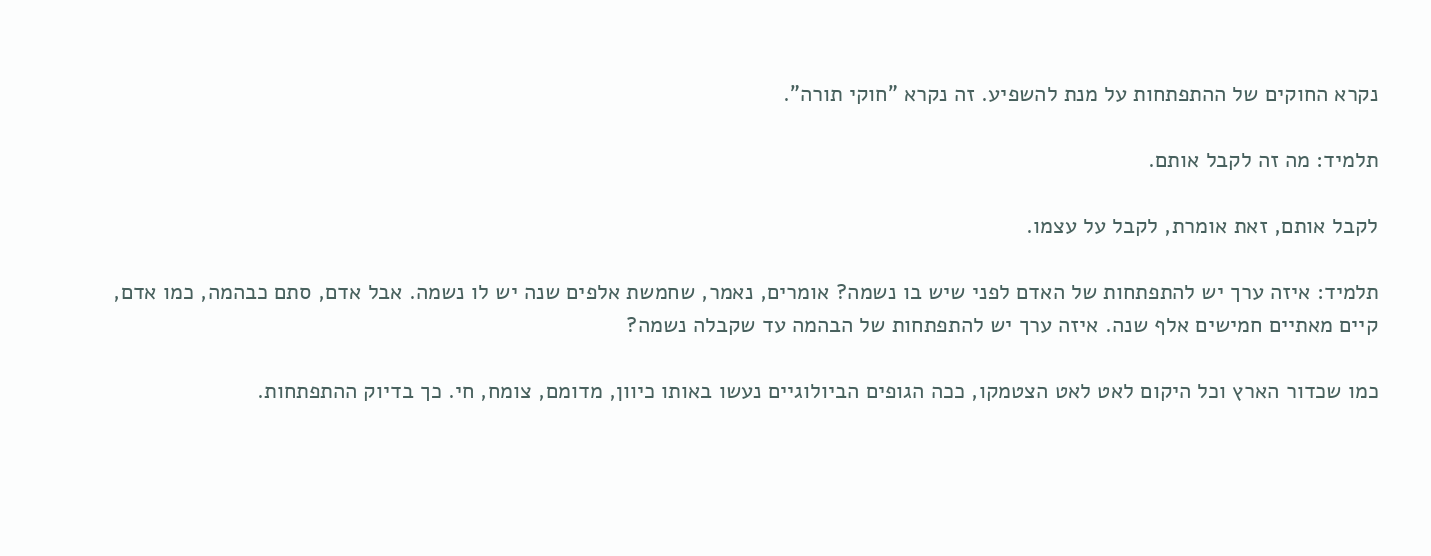נקרא החוקים של ההתפתחות על מנת להשפיע. זה נקרא "חוקי תורה".

תלמיד: מה זה לקבל אותם.

לקבל אותם, זאת אומרת, לקבל על עצמו.

תלמיד: איזה ערך יש להתפתחות של האדם לפני שיש בו נשמה? אומרים, נאמר, שחמשת אלפים שנה יש לו נשמה. אבל אדם, סתם כבהמה, כמו אדם, קיים מאתיים חמישים אלף שנה. איזה ערך יש להתפתחות של הבהמה עד שקבלה נשמה?

כמו שכדור הארץ וכל היקום לאט לאט הצטמקו, ככה הגופים הביולוגיים נעשו באותו כיוון, מדומם, צומח, חי. כך בדיוק ההתפתחות.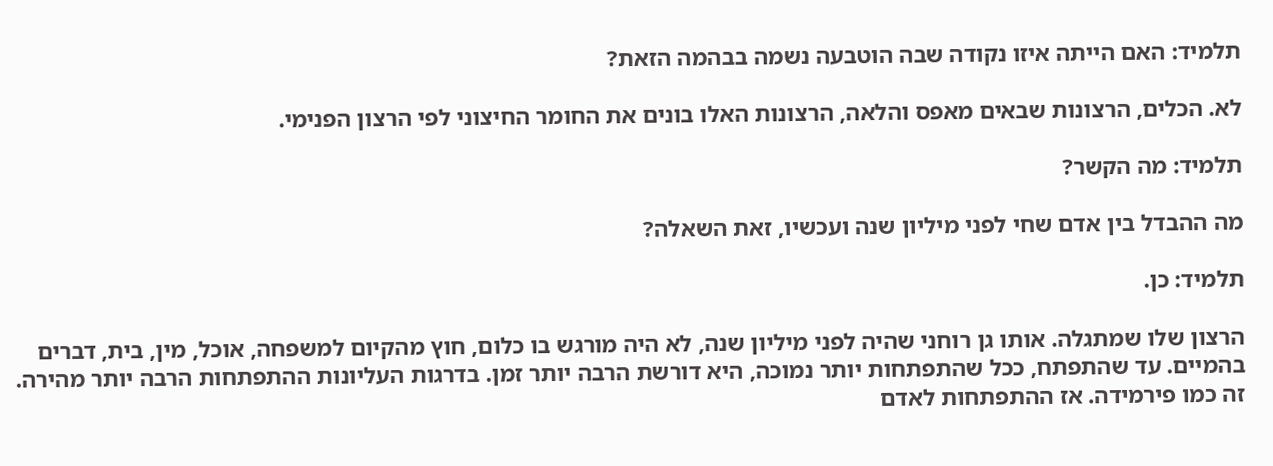תלמיד: האם הייתה איזו נקודה שבה הוטבעה נשמה בבהמה הזאת?

לא. הכלים, הרצונות שבאים מאפס והלאה, הרצונות האלו בונים את החומר החיצוני לפי הרצון הפנימי.

תלמיד: מה הקשר?

מה ההבדל בין אדם שחי לפני מיליון שנה ועכשיו, זאת השאלה?

תלמיד: כן.

הרצון שלו שמתגלה. אותו גן רוחני שהיה לפני מיליון שנה, לא היה מורגש בו כלום, חוץ מהקיום למשפחה, אוכל, מין, בית, דברים בהמיים. עד שהתפתח, ככל שהתפתחות יותר נמוכה, היא דורשת הרבה יותר זמן. בדרגות העליונות ההתפתחות הרבה יותר מהירה. זה כמו פירמידה. אז ההתפתחות לאדם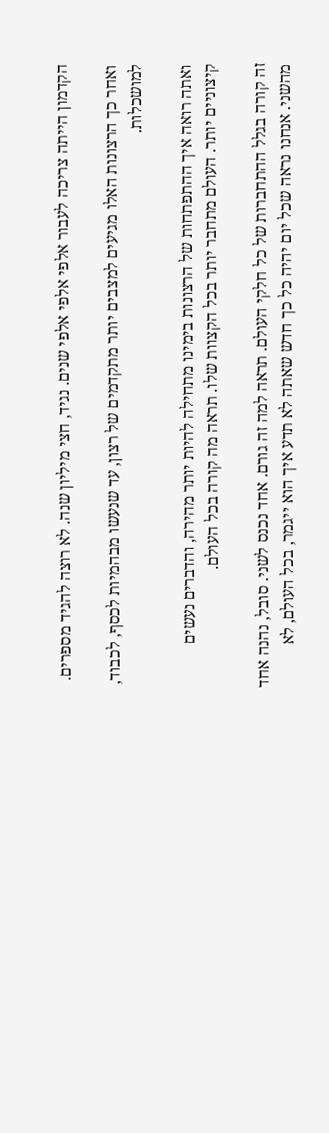הקדמון הייתה צריכה לעבור אלפי אלפי אלפי שנים. נגיד, חצי מיליון שנה. לא רוצה להגיד מספרים.

ואחר כך הרצונות האלו מגיעים למצבים יותר מתקדמים של רצון, עד שנעשו מבהמיות לכסף, לכבוד, למושכלות.

ואתה רואה איך ההתפתחות של הרצונות בימינו מתחילה להיות יותר מהירה, והדברים נעשים קיצוניים יותר. העולם מתחבר יותר בכל הקצוות שלו. תראה מה קורה בכל העולם.

זה קורה בגלל ההתחברות של כל חלקי העולם. תראה למה זה גורם. אחד נכנס לשני. סובל, נהנה אחד מהשני. אנחנו נראה שכל יום יהיה כל כך חדש שאתה לא תדע איך הוא ייגמר, בכל העולם, לא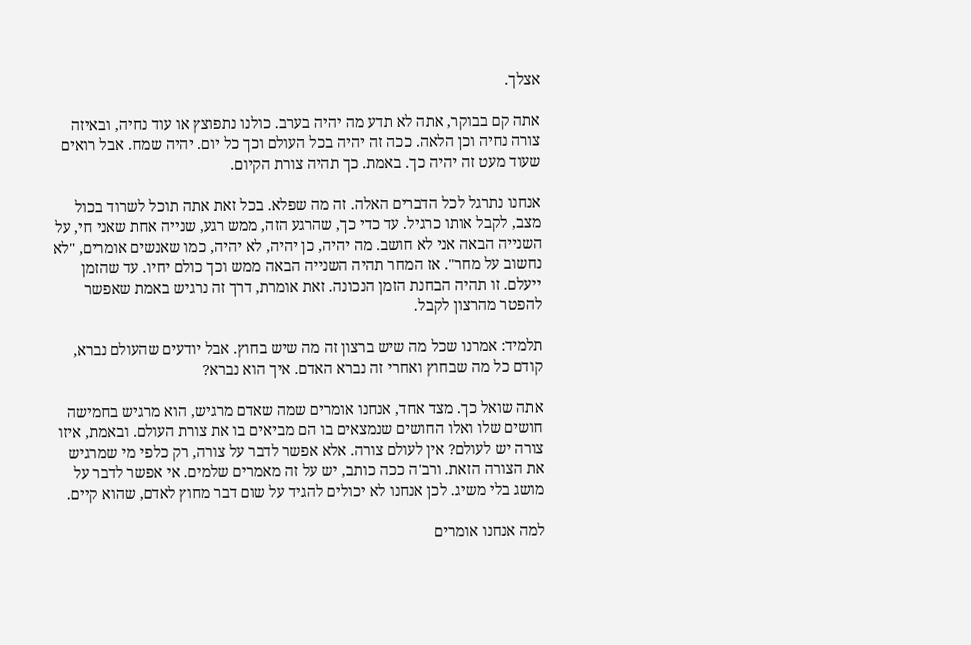אצלך.

אתה קם בבוקר, אתה לא תדע מה יהיה בערב. כולנו נתפוצץ או עוד נחיה, ובאיזה צורה נחיה וכן הלאה. ככה זה יהיה בכל העולם וכך כל יום. יהיה שמח. אבל רואים שעוד מעט זה יהיה כך. באמת. כך תהיה צורת הקיום.

אנחנו נתרגל לכל הדברים האלה. זה מה שפלא. בכל זאת אתה תוכל לשרוד בכול מצב, לקבל אותו כרגיל. עד כדי כך, שהרגע הזה, ממש רגע, שנייה אחת שאני חי, על השנייה הבאה אני לא חושב. מה יהיה, כן יהיה, לא יהיה, כמו שאנשים אומרים, "לא נחשוב על מחר". אז המחר תהיה השנייה הבאה ממש וכך כולם יחיו. עד שהזמן ייעלם. זו תהיה הבחנת הזמן הנכונה. זאת אומרת, דרך זה נרגיש באמת שאפשר להפטר מהרצון לקבל.

תלמיד: אמרנו שכל מה שיש ברצון זה מה שיש בחוץ. אבל יודעים שהעולם נברא, קודם כל מה שבחוץ ואחרי זה נברא האדם. איך הוא נברא?

אתה שואל כך. מצד אחד, אנחנו אומרים שמה שאדם מרגיש, הוא מרגיש בחמישה חושים שלו ואלו החושים שנמצאים בו הם מביאים בו את צורת העולם. ובאמת, איזו צורה יש לעולם? אין לעולם צורה. אלא אפשר לדבר על צורה, רק כלפי מי שמרגיש את הצורה הזאת. ורב'ה ככה כותב, יש על זה מאמרים שלמים. אי אפשר לדבר על מושג בלי משיג. לכן אנחנו לא יכולים להגיד על שום דבר מחוץ לאדם, שהוא קיים.

למה אנחנו אומרים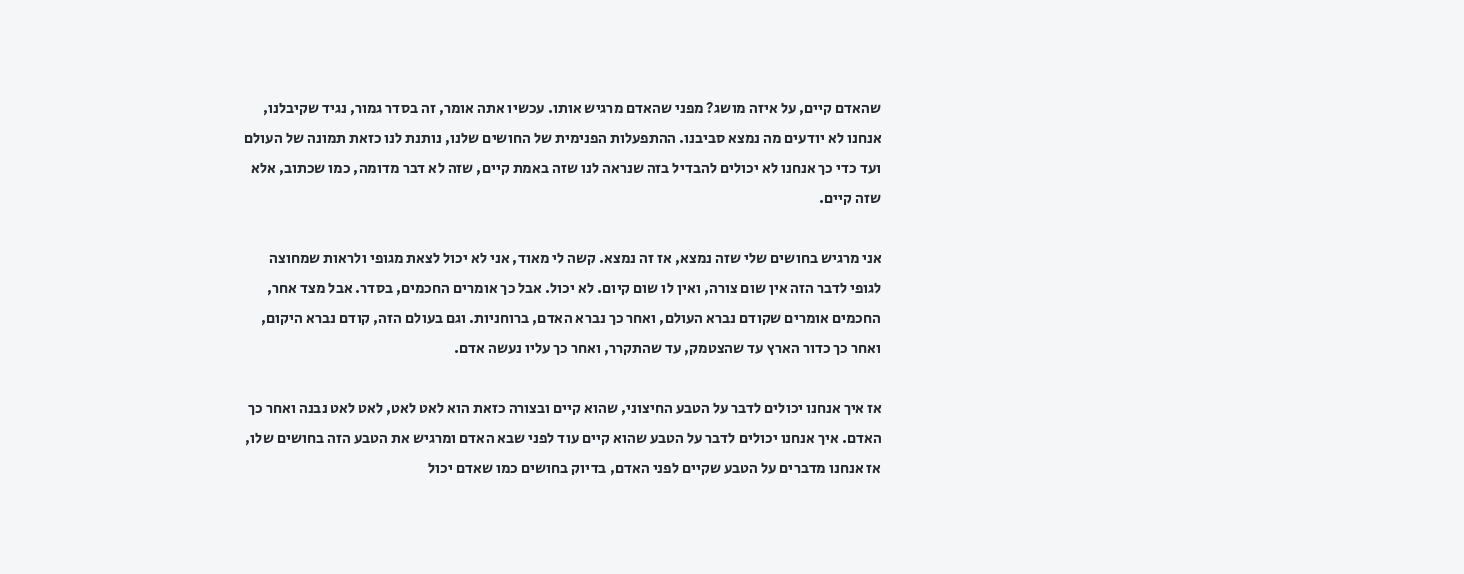שהאדם קיים, על איזה מושג? מפני שהאדם מרגיש אותו. עכשיו אתה אומר, זה בסדר גמור, נגיד שקיבלנו, אנחנו לא יודעים מה נמצא סביבנו. ההתפעלות הפנימית של החושים שלנו, נותנת לנו כזאת תמונה של העולם ועד כדי כך אנחנו לא יכולים להבדיל בזה שנראה לנו שזה באמת קיים, שזה לא דבר מדומה, כמו שכתוב, אלא שזה קיים.

אני מרגיש בחושים שלי שזה נמצא, אז זה נמצא. קשה לי מאוד, אני לא יכול לצאת מגופי ולראות שמחוצה לגופי לדבר הזה אין שום צורה, ואין לו שום קיום. לא יכול. אבל כך אומרים החכמים, בסדר. אבל מצד אחר, החכמים אומרים שקודם נברא העולם, ואחר כך נברא האדם, ברוחניות. וגם בעולם הזה, קודם נברא היקום, ואחר כך כדור הארץ עד שהצטמק, עד שהתקרר, ואחר כך עליו נעשה אדם.

אז איך אנחנו יכולים לדבר על הטבע החיצוני, שהוא קיים ובצורה כזאת הוא לאט לאט, לאט לאט נבנה ואחר כך האדם. איך אנחנו יכולים לדבר על הטבע שהוא קיים עוד לפני שבא האדם ומרגיש את הטבע הזה בחושים שלו, אז אנחנו מדברים על הטבע שקיים לפני האדם, בדיוק בחושים כמו שאדם יכול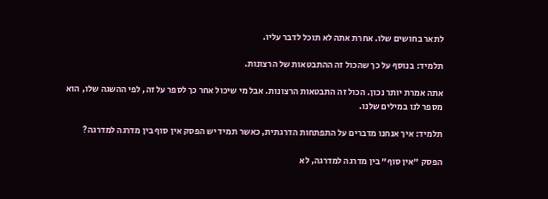לתאר בחושים שלו. אחרת אתה לא תוכל לדבר עליו.

תלמיד: בנוסף על כך שהכול זה ההתבטאות של הרצונות.

אתה אמרת יותר נכון. הכול זה התבטאות הרצונות. אבל מי שיכול אחר כך לספר על זה, לפי ההשגה שלו, הוא מספר לנו במילים שלנו.

תלמיד: איך אנחנו מדברים על התפתחות הדרגתית, כאשר תמיד יש הפסק אין סוף בין מדרגה למדרגה?

הפסק "אין סוף" בין מדרגה למדרגה, לא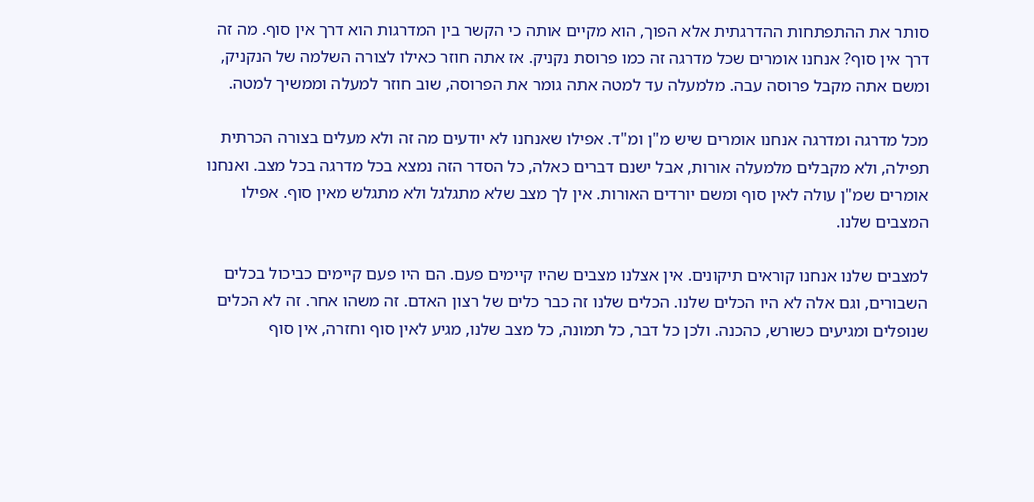סותר את ההתפתחות ההדרגתית אלא הפוך, הוא מקיים אותה כי הקשר בין המדרגות הוא דרך אין סוף. מה זה דרך אין סוף? אנחנו אומרים שכל מדרגה זה כמו פרוסת נקניק. אז אתה חוזר כאילו לצורה השלמה של הנקניק, ומשם אתה מקבל פרוסה עבה. מלמעלה עד למטה אתה גומר את הפרוסה, שוב חוזר למעלה וממשיך למטה.

מכל מדרגה ומדרגה אנחנו אומרים שיש מ"ן ומ"ד. אפילו שאנחנו לא יודעים מה זה ולא מעלים בצורה הכרתית תפילה, ולא מקבלים מלמעלה אורות, אבל ישנם דברים כאלה, כל הסדר הזה נמצא בכל מדרגה בכל מצב. ואנחנו אומרים שמ"ן עולה לאין סוף ומשם יורדים האורות. אין לך מצב שלא מתגלגל ולא מתגלש מאין סוף. אפילו המצבים שלנו.

למצבים שלנו אנחנו קוראים תיקונים. אין אצלנו מצבים שהיו קיימים פעם. הם היו פעם קיימים כביכול בכלים השבורים, וגם אלה לא היו הכלים שלנו. הכלים שלנו זה כבר כלים של רצון האדם. זה משהו אחר. זה לא הכלים שנופלים ומגיעים כשורש, כהכנה. ולכן כל דבר, כל תמונה, כל מצב שלנו, מגיע לאין סוף וחזרה, אין סוף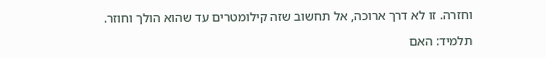וחזרה. זו לא דרך ארוכה, אל תחשוב שזה קילומטרים עד שהוא הולך וחוזר.

תלמיד: האם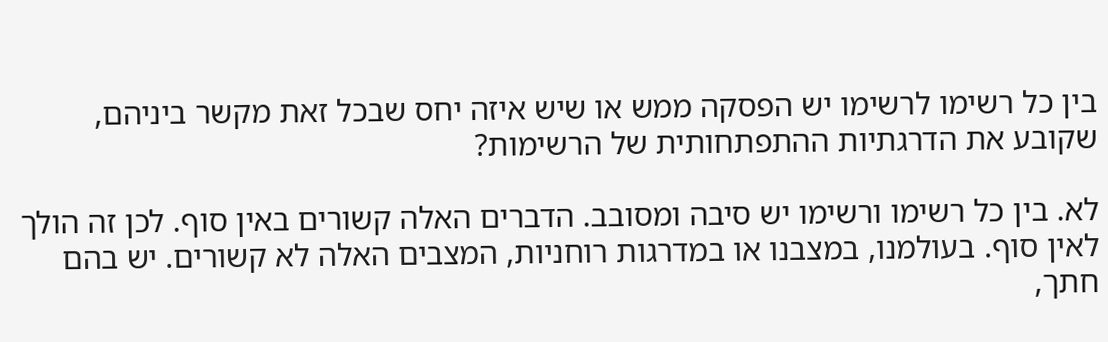בין כל רשימו לרשימו יש הפסקה ממש או שיש איזה יחס שבכל זאת מקשר ביניהם, שקובע את הדרגתיות ההתפתחותית של הרשימות?

לא. בין כל רשימו ורשימו יש סיבה ומסובב. הדברים האלה קשורים באין סוף. לכן זה הולך לאין סוף. בעולמנו, במצבנו או במדרגות רוחניות, המצבים האלה לא קשורים. יש בהם חתך,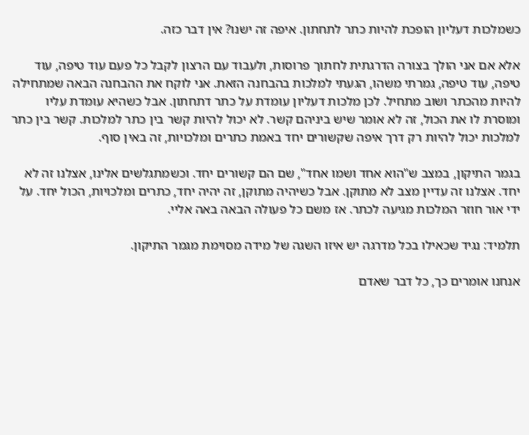כשמלכות דעליון הופכת להיות כתר לתחתון. איפה זה ישנו? אין דבר כזה.

אלא אם אני הולך בצורה הדרגתית לחתוך פרוסות, ולעבוד עם הרצון לקבל כל פעם עוד טיפה, עוד טיפה, עוד טיפה, גמרתי משהו, הגעתי למלכות בהבחנה הזאת. אני לוקח את ההבחנה הבאה שמתחילה להיות מהכתר ושוב מתחיל. לכן מלכות דעליון עומדת על כתר דתחתון. אבל כשהיא עומדת עליו ומוסרת לו את הכול, זה לא אומר שיש ביניהם קשר. לא יכול להיות קשר בין כתר למלכות. קשר בין כתר למלכות יכול להיות רק דרך איפה שקשורים יחד באמת כתרים ומלכויות, זה באין סוף.

בגמר התיקון, במצב ש"הוא אחד ושמו אחד", שם הם קשורים יחד. וכשמתגלשים אלינו, אצלנו זה לא יחד. אצלנו זה עדיין מצב לא מתוקן. אבל כשיהיה מתוקן, זה יהיה יחד, כתרים ומלכויות, הכול יחד. על ידי אור חוזר המלכות מגיעה לכתר. אז משם כל פעולה הבאה באה אליי.

תלמיד: נגיד שכאילו בכל מדרגה יש איזו השגה של מידה מסוימת מגמר התיקון.

אנחנו אומרים כך, כל דבר שאדם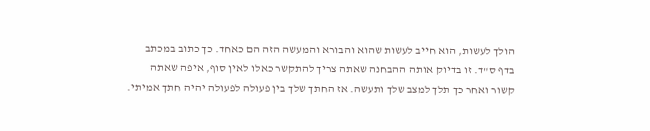הולך לעשות, הוא חייב לעשות שהוא והבורא והמעשה הזה הם כאחד. כך כתוב במכתב בדף ס"ד. זו בדיוק אותה ההבחנה שאתה צריך להתקשר כאלו לאין סוף, איפה שאתה קשור ואחר כך תלך למצב שלך ותעשה. אז החתך שלך בין פעולה לפעולה יהיה חתך אמיתי.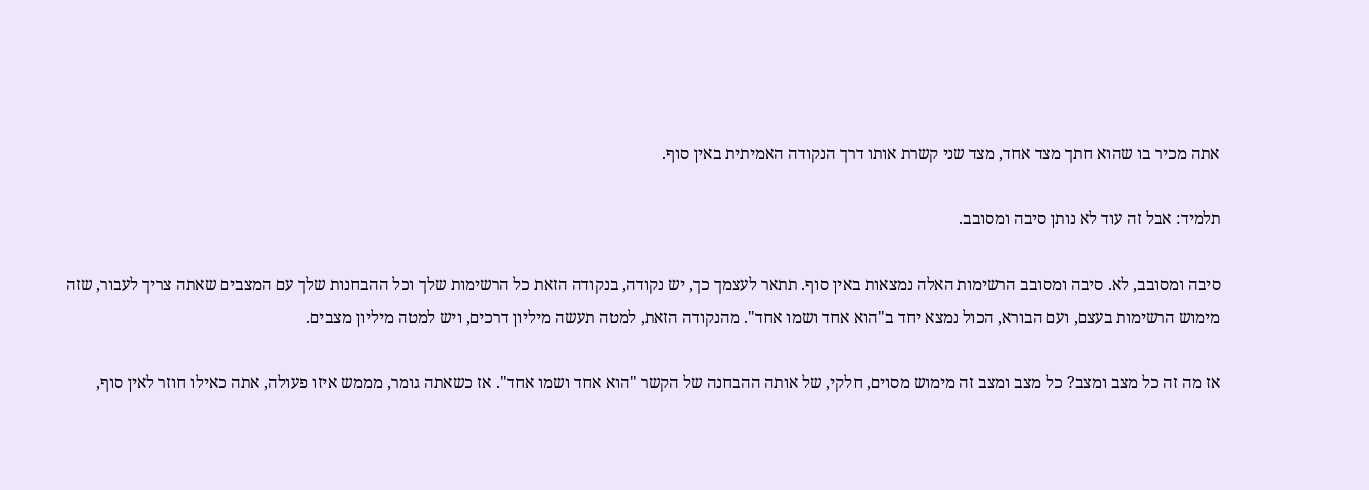אתה מכיר בו שהוא חתך מצד אחד, מצד שני קשרת אותו דרך הנקודה האמיתית באין סוף.

תלמיד: אבל זה עוד לא נותן סיבה ומסובב.

סיבה ומסובב, לא. סיבה ומסובב הרשימות האלה נמצאות באין סוף. תתאר לעצמך כך, יש נקודה, בנקודה הזאת כל הרשימות שלך וכל ההבחנות שלך עם המצבים שאתה צריך לעבור, שזה מימוש הרשימות בעצם, ועם הבורא, הכול נמצא יחד ב"הוא אחד ושמו אחד". מהנקודה הזאת, למטה תעשה מיליון דרכים, ויש למטה מיליון מצבים.

אז מה זה כל מצב ומצב? כל מצב ומצב זה מימוש מסוים, חלקי, של אותה ההבחנה של הקשר "הוא אחד ושמו אחד". אז כשאתה גומר, מממש איזו פעולה, אתה כאילו חוזר לאין סוף,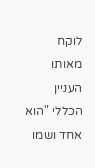לוקח מאותו העניין הכללי "הוא אחד ושמו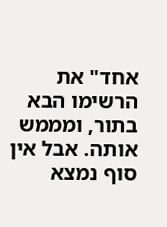אחד" את הרשימו הבא בתור, ומממש אותה. אבל אין סוף נמצא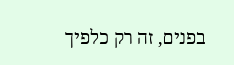בפנים, זה רק כלפיך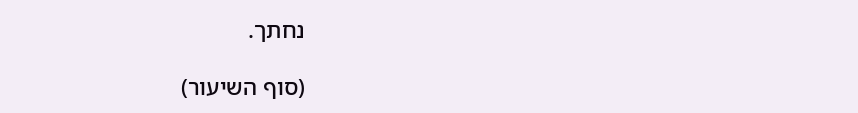נחתך.

(סוף השיעור)